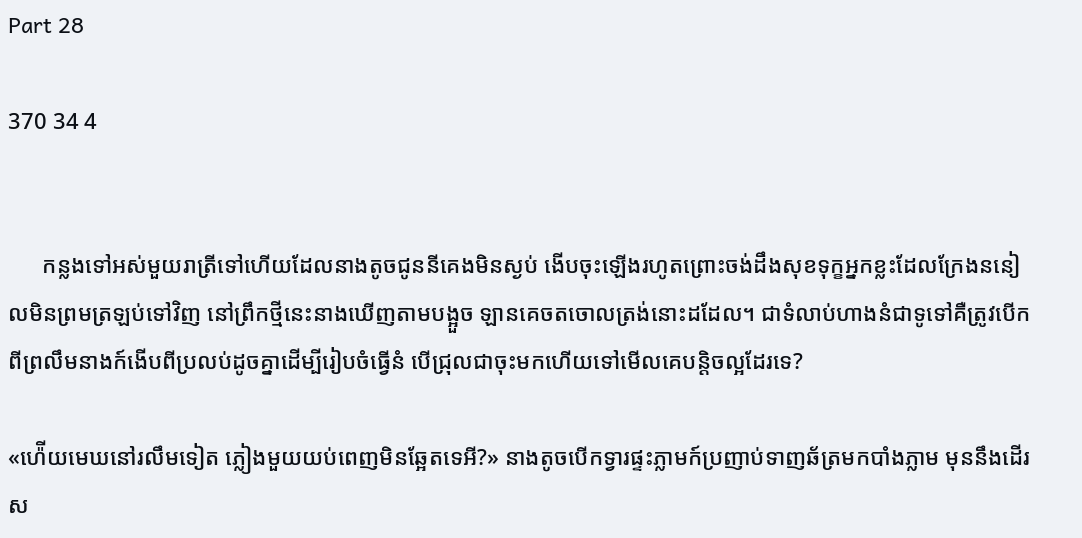Part 28

370 34 4


      កន្លងទៅអស់មួយរាត្រីទៅហើយដែលនាងតូចជូននីគេងមិនស្ងប់ ងើបចុះឡើងរហូតព្រោះចង់ដឹងសុខទុក្ខអ្នកខ្លះដែលក្រែងននៀលមិនព្រមត្រឡប់ទៅវិញ នៅព្រឹកថ្មីនេះនាងឃើញតាមបង្អួច ឡានគេចតចោលត្រង់នោះដដែល។ ជាទំលាប់ហាងនំជាទូទៅគឺត្រូវបើកពីព្រលឹមនាងក៍ងើបពីប្រលប់ដូចគ្នាដើម្បីរៀបចំធ្វើនំ បើជ្រុលជាចុះមកហើយទៅមើលគេបន្តិចល្អដែរទេ?

«ហ៉ើយមេឃនៅរលឹមទៀត ភ្លៀងមួយយប់ពេញមិនឆ្អែតទេអី?» នាងតូចបើកទ្វារផ្ទះភ្លាមក៍ប្រញាប់ទាញឆ័ត្រមកបាំងភ្លាម មុននឹងដើរស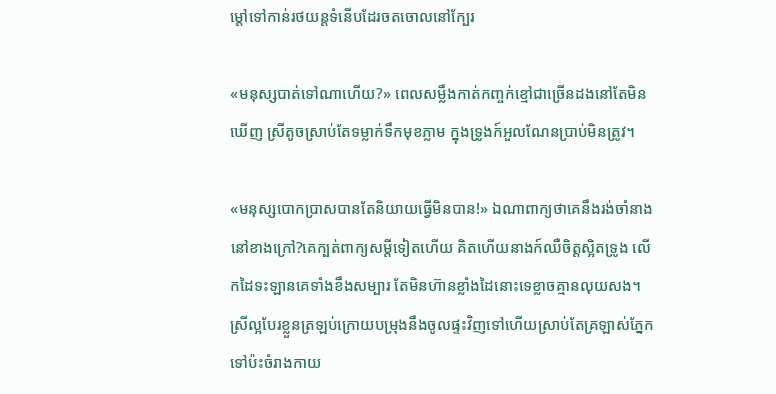ម្តៅទៅកាន់រថយន្តទំនើបដែរចតចោលនៅក្បែរ

«មនុស្សបាត់ទៅណាហើយ?» ពេលសម្លឹងកាត់កញ្ចក់ខ្មៅជាច្រើនដងនៅតែមិនឃើញ ស្រីតូចស្រាប់តែទម្លាក់ទឹកមុខភ្លាម ក្នុងទ្រូងក៍អួលណែនប្រាប់មិនត្រូវ។

«មនុស្សបោកប្រាសបានតែនិយាយធ្វើមិនបាន!» ឯណាពាក្យថាគេនឹងរង់ចាំនាងនៅខាងក្រៅ?គេក្បត់ពាក្យសម្តីទៀតហើយ គិតហើយនាងក៍ឈឺចិត្តស្អិតទ្រូង លើកដៃទះឡានគេទាំងខឹងសម្បារ តែមិនហ៊ានខ្លាំងដៃនោះទេខ្លាចគ្មានលុយសង។ ស្រីល្អបែរខ្លួនត្រឡប់ក្រោយបម្រុងនឹងចូលផ្ទះវិញទៅហើយស្រាប់តែគ្រឡាស់ភ្នែកទៅប៉ះចំរាងកាយ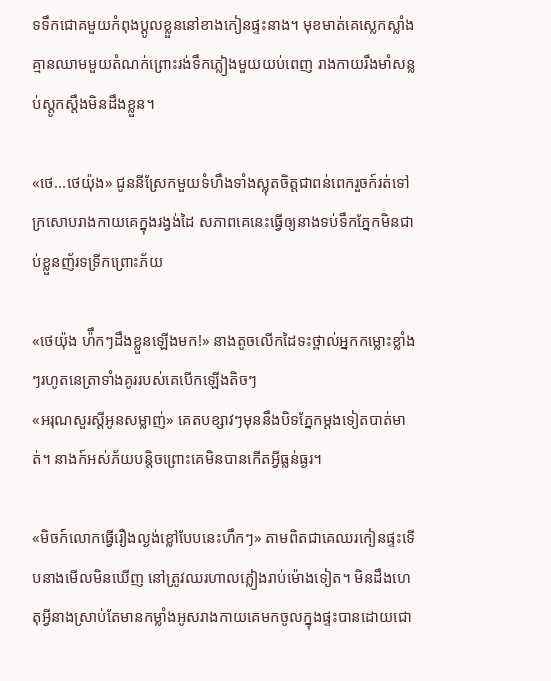ទទឹកជោគមួយកំពុងប្តូលខ្លួននៅខាងកៀនផ្ទះនាង។ មុខមាត់គេស្លេកស្លាំងគ្មានឈាមមួយតំណក់ព្រោះរង់ទឹកភ្លៀងមួយយប់ពេញ រាងកាយរឹងមាំសន្លប់ស្តូកស្តឹងមិនដឹងខ្លួន។

«ថេ...ថេយ៉ុង» ជូននីស្រែកមួយទំហឹងទាំងស្លុតចិត្តជាពន់ពេករួចក៍រត់ទៅក្រសោបរាងកាយគេក្នុងរង្វង់ដៃ សភាពគេនេះធ្វើឲ្យនាងទប់ទឹកភ្នែកមិនជាប់ខ្លួនញ័រទទ្រីកព្រោះភ័យ

«ថេយ៉ុង ហ៉ឹកៗដឹងខ្លួនឡើងមក!» នាងតូចលើកដៃទះថ្ពាល់អ្នកកម្លោះខ្លាំងៗរហូតនេត្រាទាំងគូររបស់គេបើកឡើងតិចៗ
«អរុណសួរស្តីអូនសម្លាញ់» គេតបខ្សាវៗមុននឹងបិទភ្នែកម្តងទៀតបាត់មាត់។ នាងក៍អស់ភ័យបន្តិចព្រោះគេមិនបានកើតអ្វីធ្លន់ធ្ងរ។

«មិចក៍លោកធ្វើរឿងល្ងង់ខ្លៅបែបនេះហឹកៗ» តាមពិតជាគេឈរកៀនផ្ទះទើបនាងមើលមិនឃើញ នៅត្រូវឈរហាលភ្លៀងរាប់ម៉ោងទៀត។ មិនដឹងហេតុអ្វីនាងស្រាប់តែមានកម្លាំងអូសរាងកាយគេមកចូលក្នុងផ្ទះបានដោយជោ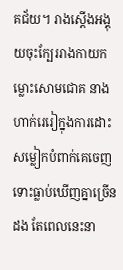គជ័យ។ រាងស្តើងអង្គុយចុះក្បែររាងកាយកម្លោះសោមជោគ នាងហាក់រេរៀក្នុងការដោះសម្លៀកបំពាក់គេចេញទោះធ្លាប់ឃើញគ្នាច្រើនដង តែពេលនេះនា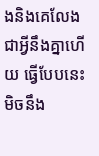ងនិងគេលែងជាអ្វីនឹងគ្នាហើយ ធ្វើបែបនេះមិចនឹង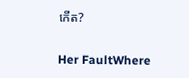កើត?

Her FaultWhere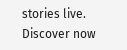stories live. Discover now